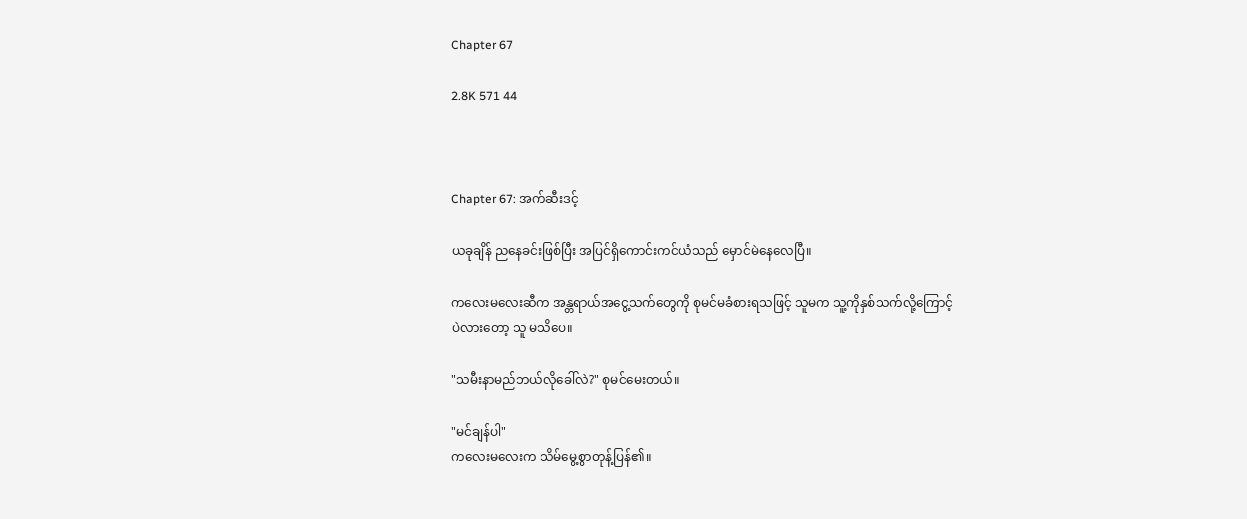Chapter 67

2.8K 571 44



Chapter 67: အက်ဆီးဒင့်

ယခုချိန် ညနေခင်းဖြစ်ပြီး အပြင်ရှိကောင်းကင်ယံသည် မှောင်မဲနေလေပြီ။

ကလေးမလေးဆီက အန္တရာယ်အငွေ့သက်‌တွေကို စုမင်မခံစားရသဖြင့် သူမက သူ့ကိုနှစ်သက်လို့ကြောင့်ပဲလားတော့ သူ မသိပေ။

"သမီးနာမည်ဘယ်လိုခေါ်လဲ?" စုမင်မေးတယ်။

"မင်ချန်ပါ"
ကလေးမလေးက သိမ်မွေ့စွာ‌တုန့်ပြန်၏။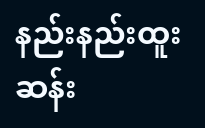နည်းနည်းထူးဆန်း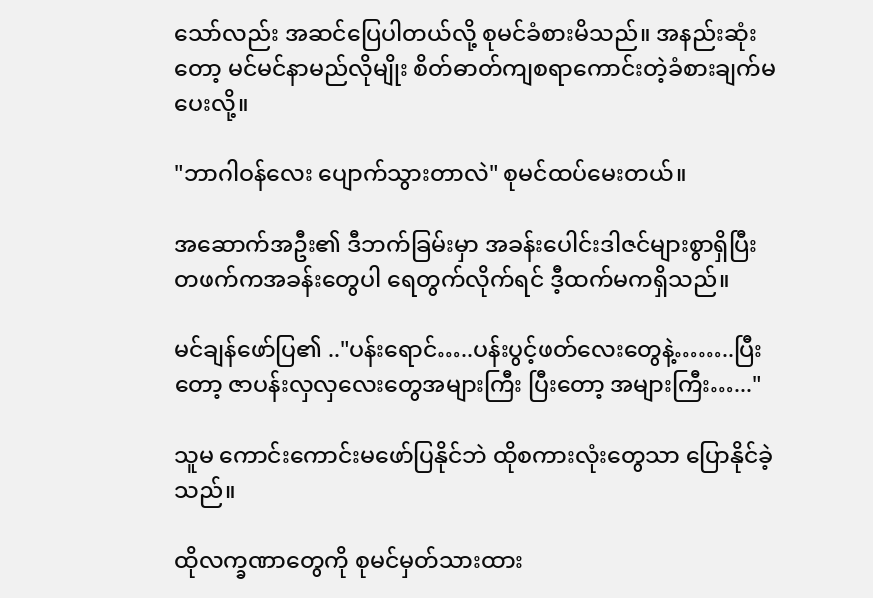သော်လည်း အဆင်ပြေပါတယ်လို့ စုမင်ခံစားမိသည်။ အနည်းဆုံးတော့ မင်မင်နာမည်လိုမျိုး စိတ်ဓာတ်ကျစရာကောင်းတဲ့ခံစားချက်မပေးလို့။

"ဘာဂါဝန်လေး ပျောက်သွားတာလဲ" စုမင်ထပ်မေးတယ်။

အဆောက်အဦး၏ ဒီဘက်ခြမ်းမှာ အခန်းပေါင်းဒါဇင်များစွာရှိပြီး တဖက်ကအခန်းတွေ‌ပါ ရေတွက်လိုက်ရင် ဒီ့ထက်မကရှိသည်။

မင်ချန်ဖော်ပြ၏ .."ပန်းရောင်…..ပန်းပွင့်ဖတ်လေးတွေနဲ့……..ပြီးတော့ ဇာပန်းလှလှလေးတွေအများကြီး ပြီးတော့ အများကြီး…..."

သူမ ကောင်းကောင်းမဖော်ပြနိုင်ဘဲ ထိုစကားလုံးတွေသာ ပြောနိုင်ခဲ့သည်။

ထိုလက္ခဏာတွေကို စုမင်မှတ်သားထား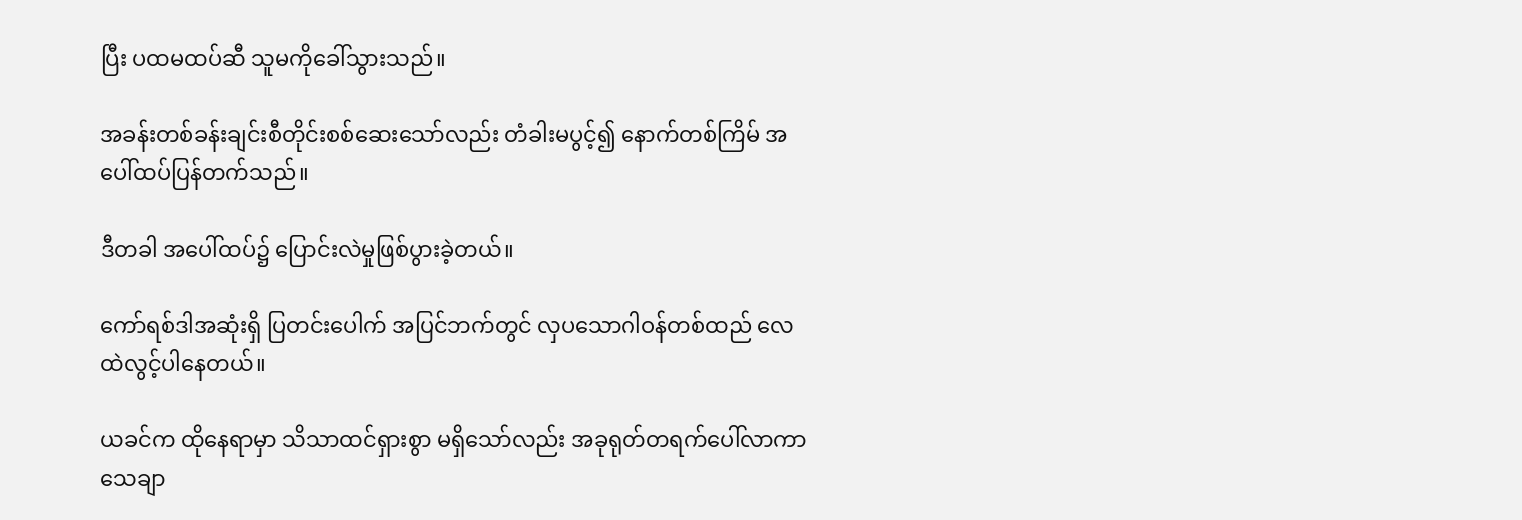ပြီး ပထမထပ်ဆီ သူမကိုခေါ်သွားသည်။

အခန်းတစ်ခန်းချင်းစီတိုင်းစစ်ဆေးသော်လည်း တံခါးမပွင့်၍ နောက်တစ်ကြိမ် အပေါ်ထပ်ပြန်တက်သည်။

ဒီတခါ အပေါ်ထပ်၌ ပြောင်းလဲမှုဖြစ်ပွားခဲ့တယ်။

ကော်ရစ်ဒါအဆုံးရှိ ပြတင်းပေါက် အပြင်ဘက်တွင် လှပသောဂါဝန်တစ်ထည် လေထဲလွင့်ပါနေတယ်။

ယခင်က ထိုနေရာမှာ သိသာထင်ရှားစွာ မရှိသော်လည်း အခုရုတ်တရက်ပေါ်လာကာ သေချာ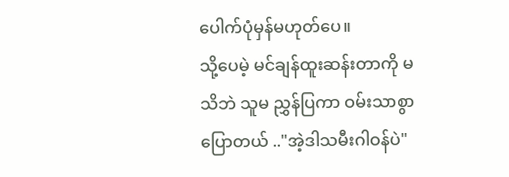ပေါက်ပုံမှန်မဟုတ်ပေ။
သို့ပေမဲ့ မင်ချန်ထူးဆန်းတာကို မသိဘဲ သူမ ညွှန်ပြကာ ဝမ်းသာစွာပြောတယ် .."အဲ့ဒါသမီးဂါဝန်ပဲ"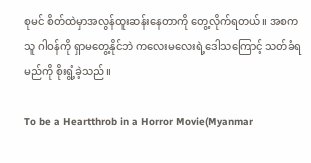စုမင် စိတ်ထဲမှာအလွန်ထူးဆန်းနေတာကို တွေ့လိုက်ရတယ်။ အစက သူ ဂါဝန်ကို ရှာမတွေ့နိုင်ဘဲ ကလေးမလေးရဲ့ဒေါသကြောင့် သတ်ခံရမည်ကို စိုးရွံ့ခဲ့သည်။

To be a Heartthrob in a Horror Movie(Myanmar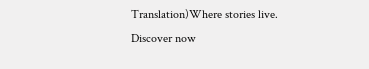Translation)Where stories live. Discover now